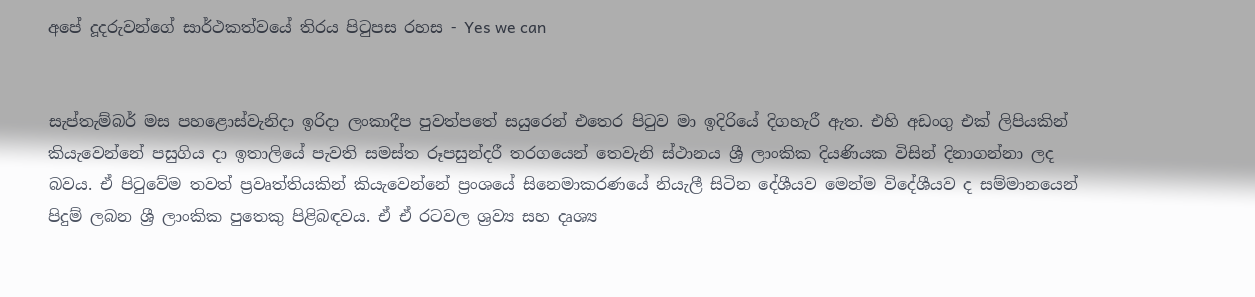අපේ දූදරුවන්ගේ සාර්ථකත්වයේ තිරය පිටුපස රහස - Yes we can


සැප්තැම්බර් මස පහළොස්වැනිදා ඉරිදා ලංකාදීප පුවත්පතේ සයුරෙන් එතෙර පිටුව මා ඉදිරියේ දිගහැරී ඇත. එහි අඩංගු එක් ලිපියකින් කියැවෙන්නේ පසුගිය දා ඉතාලියේ පැවති සමස්ත රූපසුන්දරී තරගයෙන් තෙවැනි ස්ථානය ශ්‍රී ලාංකික දියණියක විසින් දිනාගන්නා ලද බවය. ඒ පිටුවේම තවත් ප්‍රවෘත්තියකින් කියැවෙන්නේ ප්‍රංශයේ සිනෙමාකරණයේ නියැලී සිටින දේශීයව මෙන්ම විදේශීයව ද සම්මානයෙන් පිදුම් ලබන ශ්‍රී ලාංකික පුතෙකු පිළිබඳවය. ඒ ඒ රටවල ශ්‍රව්‍ය සහ දෘශ්‍ය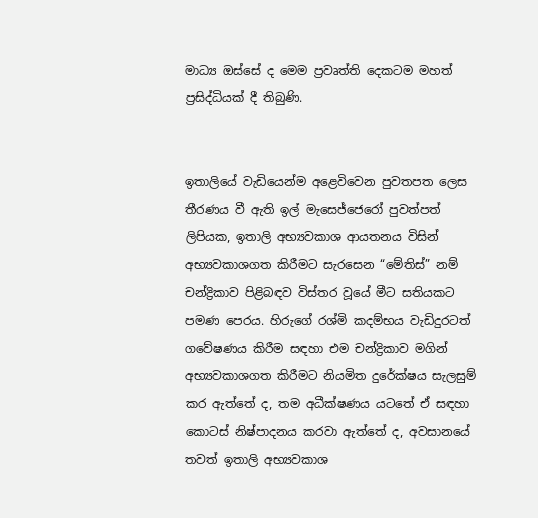මාධ්‍ය ඔස්සේ ද මෙම ප්‍රවෘත්ති දෙකටම මහත් ප්‍රසිද්ධියක් දී තිබුණි.


ඉතාලියේ වැඩියෙන්ම අළෙවිවෙන පුවතපත ලෙස තීරණය වී ඇති ඉල් මැසෙජ්ජෙරෝ පුවත්පත් ලිපියක, ඉතාලි අභ්‍යවකාශ ආයතනය විසින් අභ්‍යවකාශගත කිරීමට සැරසෙන “මේතිස්” නම් චන්ද්‍රිකාව පිළිබඳව විස්තර වූයේ මීට සතියකට පමණ පෙරය. හිරුගේ රශ්මි කදම්භය වැඩිදුරටත් ගවේෂණය කිරීම සඳහා එම චන්ද්‍රිකාව මගින් අභ්‍යවකාශගත කිරීමට නියමිත දුරේක්ෂය සැලසුම් කර ඇත්තේ ද, තම අධීක්ෂණය යටතේ ඒ සඳහා කොටස් නිෂ්පාදනය කරවා ඇත්තේ ද, අවසානයේ තවත් ඉතාලි අභ්‍යවකාශ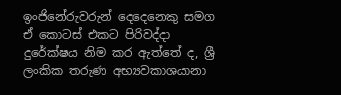ඉංජිනේරුවරුන් දෙදෙනෙකු සමග ඒ කොටස් එකට පිරිවද්දා දුරේක්ෂය නිම කර ඇත්තේ ද, ශ්‍රී ලංකික තරුණ අභ්‍යවකාශයානා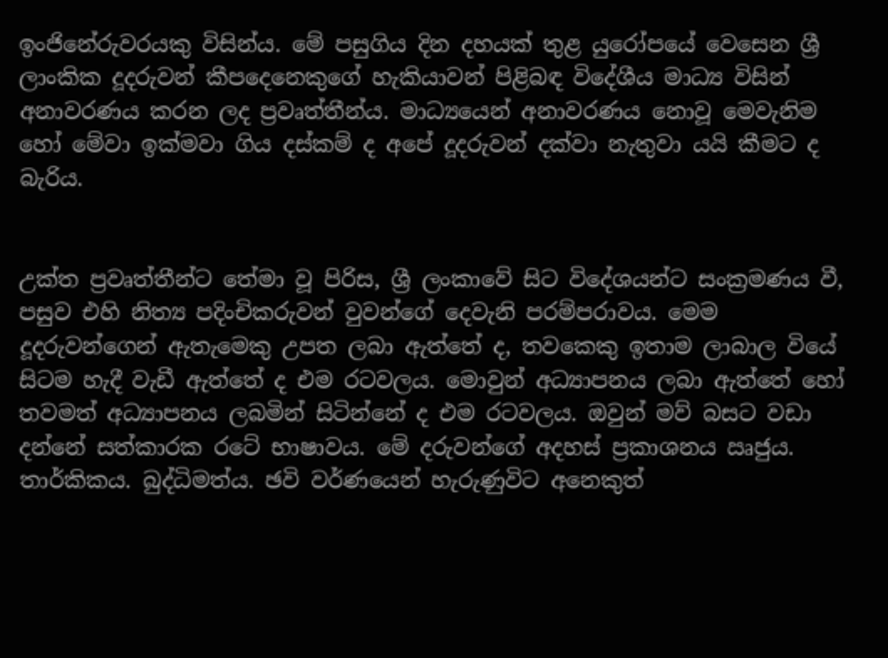ඉංජිනේරුවරයකු විසින්ය. මේ පසුගිය දින දහයක් තුළ යුරෝපයේ වෙසෙන ශ්‍රී ලාංකික දූදරුවන් කීපදෙනෙකුගේ හැකියාවන් පිළිබඳ විදේශීය මාධ්‍ය විසින් අනාවරණය කරන ලද ප්‍රවෘත්තීන්ය. මාධ්‍යයෙන් අනාවරණය නොවූ මෙවැනිම හෝ මේවා ඉක්මවා ගිය දස්කම් ද අපේ දූදරුවන් දක්වා නැතුවා යයි කීමට ද බැරිය.


උක්ත ප්‍රවෘත්තීන්ට තේමා වූ පිරිස, ශ්‍රී ලංකාවේ සිට විදේශයන්ට සංක්‍රමණය වී, පසුව එහි නිත්‍ය පදිංචිකරුවන් වුවන්ගේ දෙවැනි පරම්පරාවය. මෙම දූදරුවන්ගෙන් ඇතැමෙකු උපත ලබා ඇත්තේ ද, තවකෙකු ඉතාම ලාබාල වියේ සිටම හැදී වැඩී ඇත්තේ ද එම රටවලය. මොවුන් අධ්‍යාපනය ලබා ඇත්තේ හෝ තවමත් අධ්‍යාපනය ලබමින් සිටින්නේ ද එම රටවලය. ඔවුන් මව් බසට වඩා දන්නේ සත්කාරක රටේ භාෂාවය. මේ දරුවන්ගේ අදහස් ප්‍රකාශනය ඍජුය. තාර්කිකය. බුද්ධිමත්ය. ඡවි වර්ණයෙන් හැරුණුවිට අනෙකුත්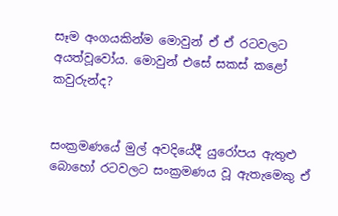සෑම අංගයකින්ම මොවුන් ඒ ඒ රටවලට අයත්වූවෝය. මොවුන් එසේ සකස් කළෝ කවුරුන්ද?


සංක්‍රමණයේ මුල් අවදියේදී යුරෝපය ඇතුළු බොහෝ රටවලට සංක්‍රමණය වූ ඇතැමෙකු ඒ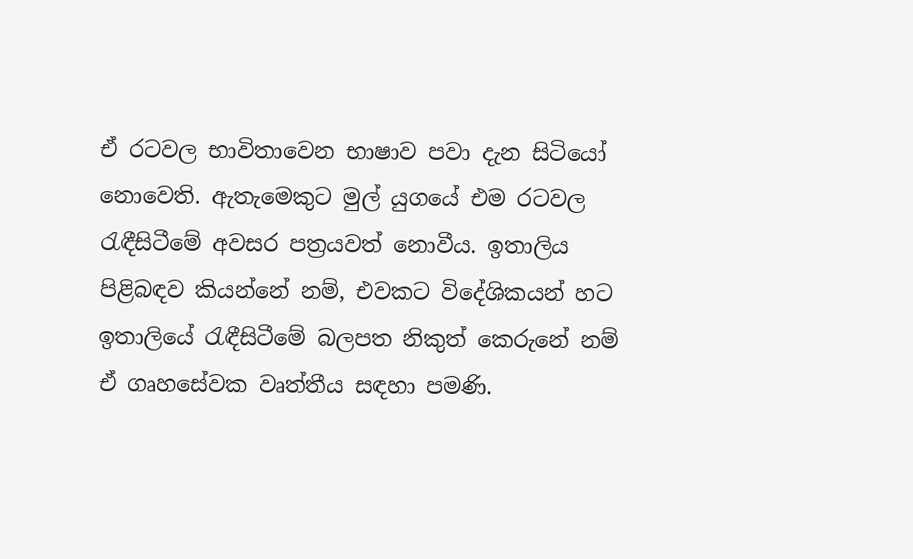ඒ රටවල භාවිතාවෙන භාෂාව පවා දැන සිටියෝ නොවෙති. ඇතැමෙකුට මුල් යුගයේ එම රටවල රැඳීසිටීමේ අවසර පත්‍රයවත් නොවීය. ඉතාලිය පිළිබඳව කියන්නේ නම්, එවකට විදේශිකයන් හට ඉතාලියේ රැඳීසිටීමේ බලපත නිකුත් කෙරුනේ නම් ඒ ගෘහසේවක වෘත්තීය සඳහා පමණි.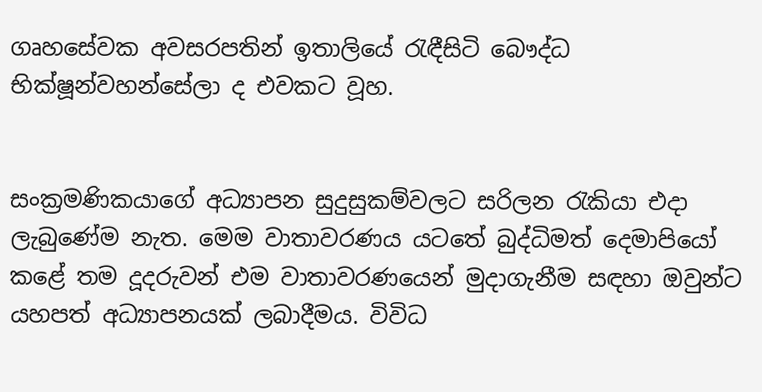ගෘහසේවක අවසරපතින් ඉතාලියේ රැඳීසිටි බෞද්ධ භික්ෂූන්වහන්සේලා ද එවකට වූහ.


සංක්‍රමණිකයාගේ අධ්‍යාපන සුදුසුකම්වලට සරිලන රැකියා එදා ලැබුණේම නැත. මෙම වාතාවරණය යටතේ බුද්ධිමත් දෙමාපියෝ කළේ තම දූදරුවන් එම වාතාවරණයෙන් මුදාගැනීම සඳහා ඔවුන්ට යහපත් අධ්‍යාපනයක් ලබාදීමය. විවිධ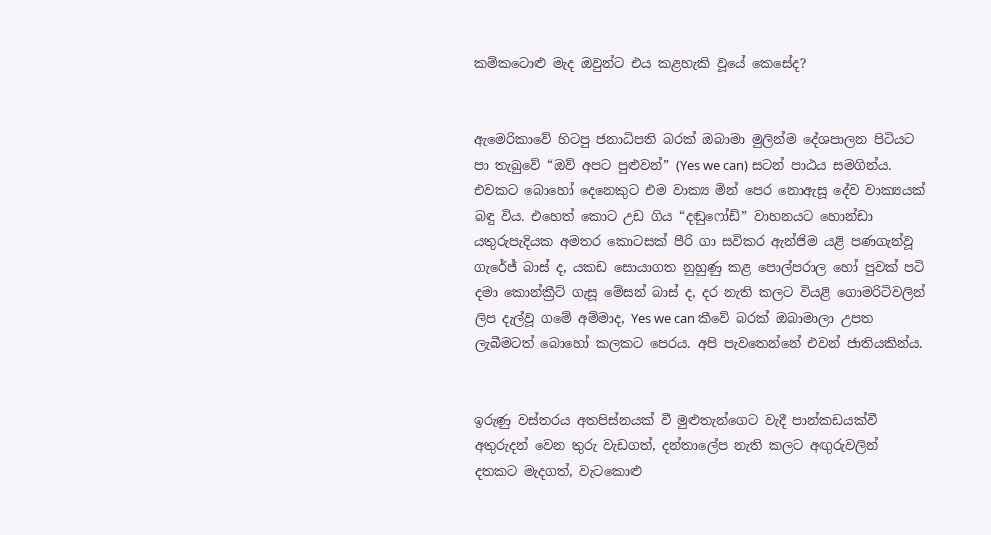කම්කටොළු මැද ඔවුන්ට එය කළහැකි වූයේ කෙසේද?


ඇමෙරිකාවේ හිටපු ජනාධිපති බරක් ඔබාමා මුලින්ම දේශපාලන පිටියට පා තැබුවේ “ඔව් අපට පුළුවන්” (Yes we can) සටන් පාඨය සමගින්ය. එවකට බොහෝ දෙනෙකුට එම වාක්‍ය මින් පෙර නොඇසූ දේව වාක්‍යයක් බඳු විය. එහෙත් කොට උඩ ගිය “දඬුෆෝඩ්” වාහනයට හොන්ඩා යතුරුපැදියක අමතර කොටසක් පීරි ගා සවිකර ඇන්ජිම යළි පණගැන්වූ ගැරේජ් බාස් ද, යකඩ සොයාගත නුහුණු කළ පොල්පරාල හෝ පුවක් පටි දමා කොන්ක්‍රීට් ගැසූ මේසන් බාස් ද, දර නැති කලට වියළි ගොමරිටිවලින් ලිප දැල්වූ ගමේ අම්මාද, Yes we can කීවේ බරක් ඔබාමාලා උපත ලැබීමටත් බොහෝ කලකට පෙරය. අපි පැවතෙන්නේ එවන් ජාතියකින්ය.


ඉරුණු වස්තරය අතපිස්නයක් වී මුළුතැන්ගෙට වැදී පාන්කඩයක්වී අතුරුදන් වෙන තුරු වැඩගත්, දන්තාලේප නැති කලට අඟුරුවලින් දතකට මැදගත්, වැටකොළු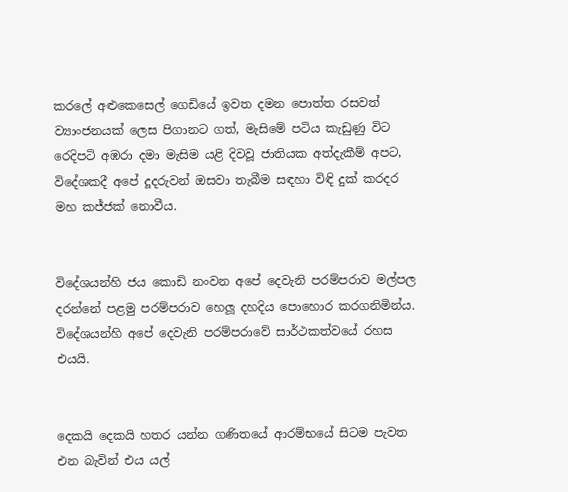කරලේ අළුකෙසෙල් ගෙඩියේ ඉවත දමන පොත්ත රසවත් ව්‍යාංජනයක් ලෙස පිගානට ගත්, මැසිමේ පටිය කැඩුණු විට රෙදිපටි අඹරා දමා මැසිම යළි දිවවූ ජාතියක අත්දැකීම් අපට, විදේශකදී අපේ දූදරුවන් ඔසවා තැබීම සඳහා විඳි දුක් කරදර මහ කජ්ජක් නොවීය.


විදේශයන්හි ජය කොඩි නංවන අපේ දෙවැනි පරම්පරාව මල්පල දරන්නේ පළමු පරම්පරාව හෙලූ දහදිය පොහොර කරගනිමින්ය. විදේශයන්හි අපේ දෙවැනි පරම්පරාවේ සාර්ථකත්වයේ රහස එයයි.


දෙකයි දෙකයි හතර යන්න ගණිතයේ ආරම්භයේ සිටම පැවත එන බැවින් එය යල්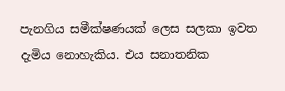පැනගිය සමීක්ෂණයක් ලෙස සලකා ඉවත දැමිය නොහැකිය. එය සනාතනික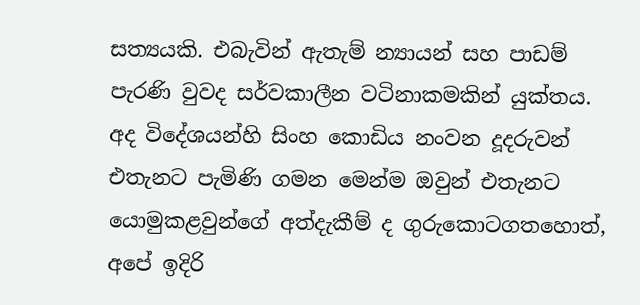සත්‍යයකි. එබැවින් ඇතැම් න්‍යායන් සහ පාඩම් පැරණි වුවද සර්වකාලීන වටිනාකමකින් යුක්තය. අද විදේශයන්හි සිංහ කොඩිය නංවන දූදරුවන් එතැනට පැමිණි ගමන මෙන්ම ඔවුන් එතැනට යොමුකළවුන්ගේ අත්දැකීම් ද ගුරුකොටගතහොත්, අපේ ඉදිරි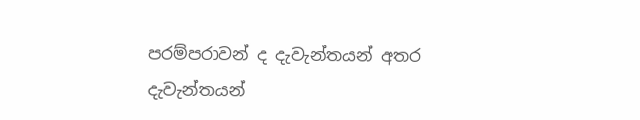පරම්පරාවන් ද දැවැන්තයන් අතර දැවැන්තයන්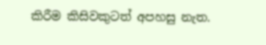කිරීම කිසිවකුටත් අපහසු නැත.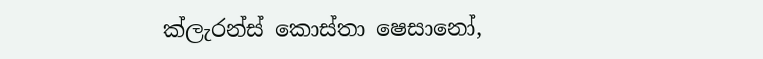ක්ලැරන්ස් කොස්තා ෂෙසානෝ,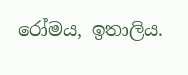රෝමය, ඉතාලිය.